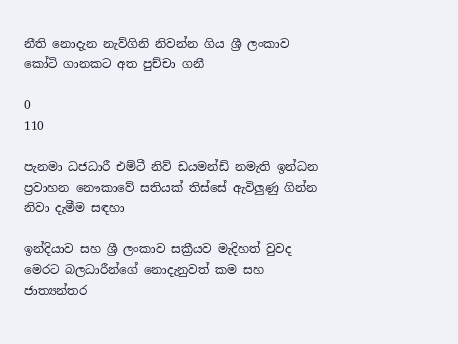නීති නොදැන නැව්ගිනි නිවන්න ගිය ශ්‍රී ලංකාව කෝටි ගානකට අත පුච්චා ගනී

0
110

පැනමා ධජධාරී එම්ටී නිව් ඩයමන්ඩ් නමැති ඉන්ධන ප්‍රවාහන නෞකාවේ සතියක් තිස්සේ ඇවිලුණු ගින්න නිවා දැමීම සඳහා

ඉන්දියාව සහ ශ්‍රී ලංකාව සක්‍රීයව මැදිහත් වුවද මෙරට බලධාරීන්ගේ නොදැනුවත් කම සහ ජාත්‍යන්තර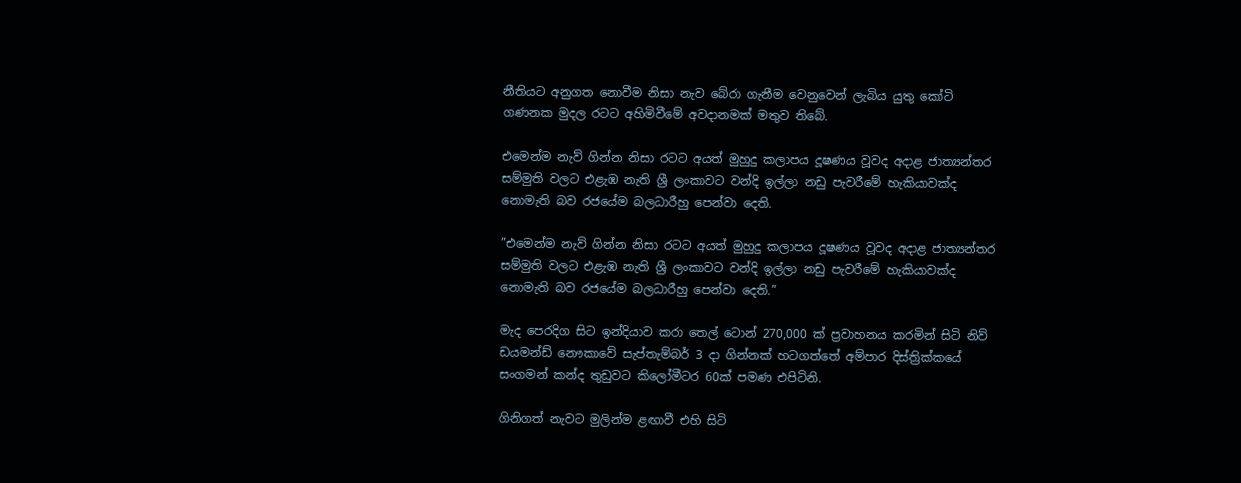නීතියට අනුගත නොවීම නිසා නැව බේරා ගැනීම වෙනුවෙන් ලැබිය යුතු කෝටි ගණනක මුදල රටට අහිමිවීමේ අවදානමක් මතුව තිබේ.

එමෙන්ම නැව් ගින්න නිසා රටට අයත් මුහුදු කලාපය දූෂණය වූවද අදාළ ජාත්‍යන්තර සම්මුති වලට එළැඹ නැති ශ්‍රී ලංකාවට වන්දි ඉල්ලා නඩු පැවරීමේ හැකියාවක්ද නොමැති බව රජයේම බලධාරීහු පෙන්වා දෙති.

”එමෙන්ම නැව් ගින්න නිසා රටට අයත් මුහුදු කලාපය දූෂණය වූවද අදාළ ජාත්‍යන්තර සම්මුති වලට එළැඹ නැති ශ්‍රී ලංකාවට වන්දි ඉල්ලා නඩු පැවරීමේ හැකියාවක්ද නොමැති බව රජයේම බලධාරීහු පෙන්වා දෙති.”

මැද පෙරදිග සිට ඉන්දියාව කරා තෙල් ටොන් 270,000 ක් ප්‍රවාහනය කරමින් සිටි නිව් ඩයමන්ඩ් නෞකාවේ සැප්තැම්බර් 3 දා ගින්නක් හටගත්තේ අම්පාර දිස්ත්‍රික්කයේ සංගමන් කන්ද තුඩුවට කිලෝමීටර 60ක් පමණ එපිටිනි.

ගිනිගත් නැවට මුලින්ම ළඟාවී එහි සිටි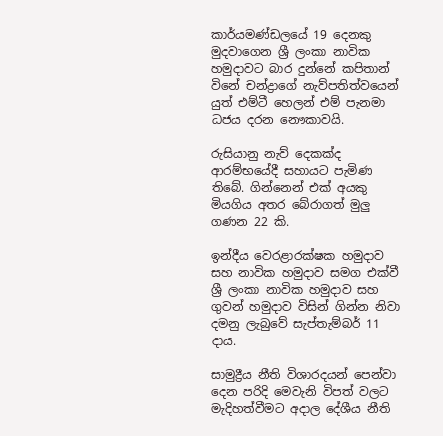කාර්යමණ්ඩලයේ 19 දෙනකු මුදවාගෙන ශ්‍රී ලංකා නාවික හමුදාවට බාර දුන්නේ කපිතාන් විනේ චන්ද්‍රාගේ නැව්පතිත්වයෙන් යුත් එම්ටී හෙලන් එම් පැනමා ධජය දරන නෞකාවයි.

රුසියානු නැව් දෙකක්ද ආරම්භයේදී සහායට පැමිණ තිබේ. ගින්නෙන් එක් අයකු මියගිය අතර බේරාගත් මුලු ගණන 22 කි.

ඉන්දීය වෙරළාරක්ෂක හමුදාව සහ නාවික හමුදාව සමග එක්වී ශ්‍රී ලංකා නාවික හමුදාව සහ ගුවන් හමුදාව විසින් ගින්න නිවා දමනු ලැබුවේ සැප්තැම්බර් 11 දාය.

සාමුද්‍රීය නීති විශාරදයන් පෙන්වා දෙන පරිදි මෙවැනි විපත් වලට මැදිහත්වීමට අදාල දේශීය නීති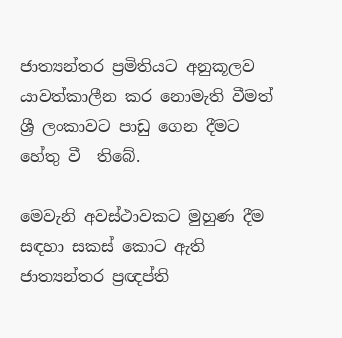ජාත්‍යන්තර ප්‍රමිතියට අනුකූලව යාවත්කාලීන කර නොමැති වීමත් ශ්‍රී ලංකාවට පාඩු ගෙන දීමට හේතු වී  තිබේ.

මෙවැනි අවස්ථාවකට මුහුණ දීම සඳහා සකස් කොට ඇති ජාත්‍යන්තර ප්‍රඥප්ති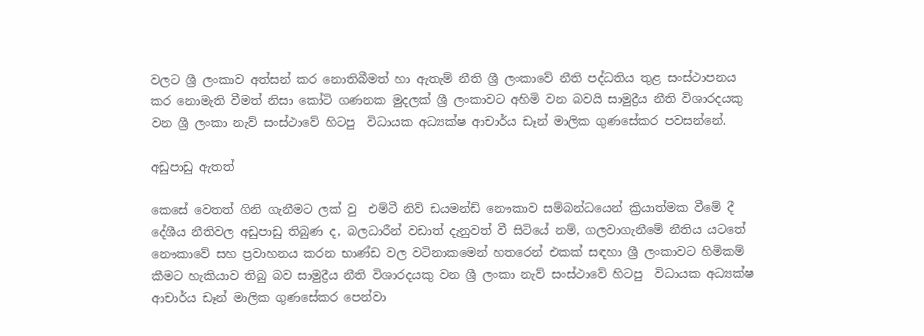වලට ශ්‍රී ලංකාව අත්සන් කර නොතිබීමත් හා ඇතැම් නීති ශ්‍රී ලංකාවේ නීති පද්ධතිය තුළ සංස්ථාපනය කර නොමැති වීමත් නිසා කෝටි ගණනක මුදලක් ශ්‍රී ලංකාවට අහිමි වන බවයි සාමුද්‍රීය නීති විශාරදයකු වන ශ්‍රී ලංකා නැව් සංස්ථාවේ හිටපු  විධායක අධ්‍යක්ෂ ආචාර්ය ඩෑන් මාලික ගුණසේකර පවසන්නේ.

අඩුපාඩු ඇතත්

කෙසේ වෙතත් ගිනි ගැනීමට ලක් වු  එම්ටී නිව් ඩයමන්ඩ් නෞකාව සම්බන්ධයෙන් ක්‍රියාත්මක වීමේ දී දේශීය නීතිවල අඩුපාඩු තිබුණ ද, බලධාරීන් වඩාත් දැනුවත් වී සිටියේ නම්, ගලවාගැනීමේ නීතිය යටතේ නෞකාවේ සහ ප්‍රවාහනය කරන භාණ්ඩ වල වටිනාකමෙන් හතරෙන් එකක් සඳහා ශ්‍රී ලංකාවට හිමිකම් කීමට හැකියාව තිබු බව සාමුද්‍රීය නීති විශාරදයකු වන ශ්‍රී ලංකා නැව් සංස්ථාවේ හිටපු  විධායක අධ්‍යක්ෂ ආචාර්ය ඩෑන් මාලික ගුණසේකර පෙන්වා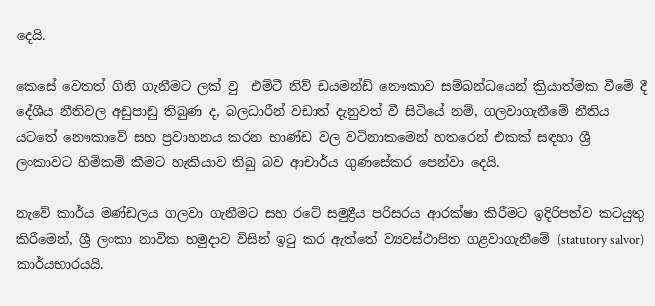දෙයි.

කෙසේ වෙතත් ගිනි ගැනීමට ලක් වු  එම්ටී නිව් ඩයමන්ඩ් නෞකාව සම්බන්ධයෙන් ක්‍රියාත්මක වීමේ දී දේශීය නීතිවල අඩුපාඩු තිබුණ ද, බලධාරීන් වඩාත් දැනුවත් වී සිටියේ නම්, ගලවාගැනීමේ නීතිය යටතේ නෞකාවේ සහ ප්‍රවාහනය කරන භාණ්ඩ වල වටිනාකමෙන් හතරෙන් එකක් සඳහා ශ්‍රී ලංකාවට හිමිකම් කීමට හැකියාව තිබු බව ආචාර්ය ගුණසේකර පෙන්වා දෙයි.

නැවේ කාර්ය මණ්ඩලය ගලවා ගැනීමට සහ රටේ සමුද්‍රීය පරිසරය ආරක්ෂා කිරීමට ඉදිරිපත්ව කටයුතු කිරීමෙන්, ශ්‍රී ලංකා නාවික හමුදාව විසින් ඉටු කර ඇත්තේ ව්‍යවස්ථාපිත ගළවාගැනීමේ (statutory salvor) කාර්යභාරයයි.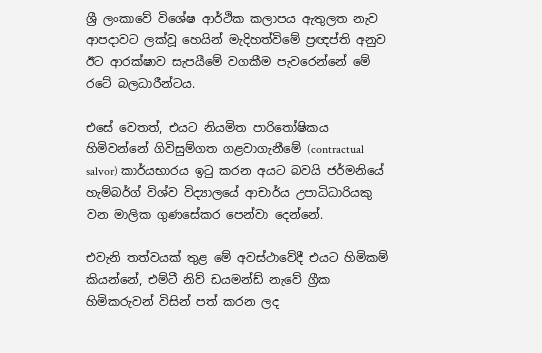ශ්‍රී ලංකාවේ විශේෂ ආර්ථික කලාපය ඇතුලත නැව ආපදාවට ලක්වූ හෙයින් මැදිහත්විමේ ප්‍රඥප්ති අනුව ඊට ආරක්ෂාව සැපයීමේ වගකීම පැවරෙන්නේ මේ රටේ බලධාරීන්ටය.

එසේ වෙතත්, එයට නියමිත පාරිතෝෂිකය හිමිවන්නේ ගිවිසුම්ගත ගළවාගැනීමේ (contractual salvor) කාර්යභාරය ඉටු කරන අයට බවයි ජර්මනියේ හැම්බර්ග් විශ්ව විද්‍යාලයේ ආචාර්ය උපාධිධාරියකු වන මාලික ගුණසේකර පෙන්වා දෙන්නේ.

එවැනි තත්වයක් තුළ මේ අවස්ථාවේදී එයට හිමිකම් කියන්නේ, එම්ටී නිව් ඩයමන්ඩ් නැවේ ග්‍රීක හිමිකරුවන් විසින් පත් කරන ලද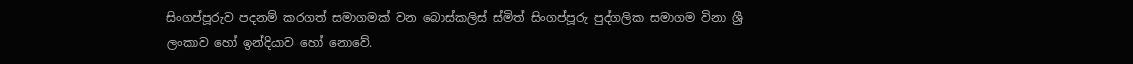සිංගප්පූරුව පදනම් කරගත් සමාගමක් වන බොස්කලිස් ස්මිත් සිංගප්පූරු පුද්ගලික සමාගම විනා ශ්‍රී ලංකාව හෝ ඉන්දියාව හෝ නොවේ.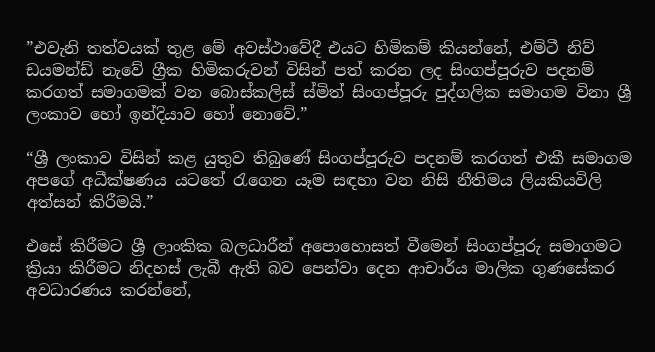”එවැනි තත්වයක් තුළ මේ අවස්ථාවේදී එයට හිමිකම් කියන්නේ, එම්ටී නිව් ඩයමන්ඩ් නැවේ ග්‍රීක හිමිකරුවන් විසින් පත් කරන ලද සිංගප්පූරුව පදනම් කරගත් සමාගමක් වන බොස්කලිස් ස්මිත් සිංගප්පූරු පුද්ගලික සමාගම විනා ශ්‍රී ලංකාව හෝ ඉන්දියාව හෝ නොවේ.”

“ශ්‍රී ලංකාව විසින් කළ යුතුව තිබුණේ සිංගප්පූරුව පදනම් කරගත් එකී සමාගම අපගේ අධීක්ෂණය යටතේ රැගෙන යෑම සඳහා වන නිසි නීතිමය ලියකියවිලි අත්සන් කිරීමයි.”

එසේ කිරීමට ශ්‍රී ලාංකික බලධාරීන් අපොහොසත් වීමෙන් සිංගප්පූරු සමාගමට ක්‍රියා කිරීමට නිදහස් ලැබී ඇති බව පෙන්වා දෙන ආචාර්ය මාලික ගුණසේකර අවධාරණය කරන්නේ,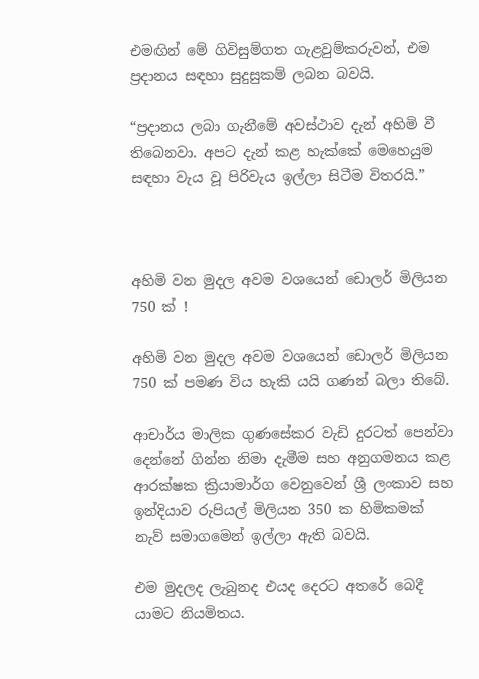එමඟින් මේ ගිවිසුම්ගත ගැළවුම්කරුවන්, එම ප්‍රදානය සඳහා සුදුසුකම් ලබන බවයි.

“ප්‍රදානය ලබා ගැනීමේ අවස්ථාව දැන් අහිමි වී තිබෙනවා. අපට දැන් කළ හැක්කේ මෙහෙයුම සඳහා වැය වූ පිරිවැය ඉල්ලා සිටීම විතරයි.”



අහිමි වන මුදල අවම වශයෙන් ඩොලර් මිලියන 750 ක් !

අහිමි වන මුදල අවම වශයෙන් ඩොලර් මිලියන 750 ක් පමණ විය හැකි යයි ගණන් බලා තිබේ.

ආචාර්ය මාලික ගුණසේකර වැඩි දුරටත් පෙන්වා දෙන්නේ ගින්න නිමා දැමීම සහ අනුගමනය කළ  ආරක්ෂක ක්‍රියාමාර්ග වෙනුවෙන් ශ්‍රී ලංකාව සහ ඉන්දියාව රුපියල් මිලියන 350 ක හිමිකමක් නැව් සමාගමෙන් ඉල්ලා ඇති බවයි.

එම මුදලද ලැබුනද එයද දෙරට අතරේ බෙදී යාමට නියමිතය.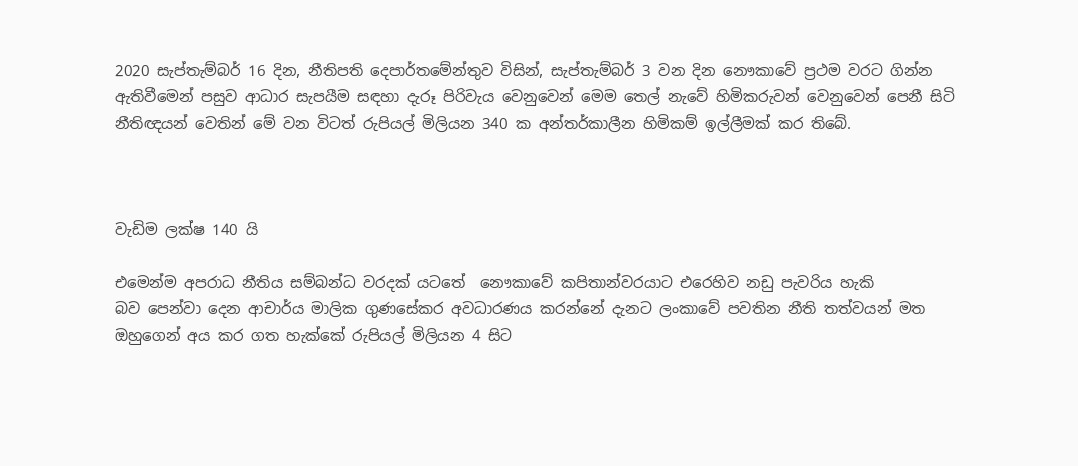2020 සැප්තැම්බර් 16 දින, නීතිපති දෙපාර්තමේන්තුව විසින්, සැප්තැම්බර් 3 වන දින නෞකාවේ ප්‍රථම වරට ගින්න ඇතිවීමෙන් පසුව ආධාර සැපයීම සඳහා දැරූ පිරිවැය වෙනුවෙන් මෙම තෙල් නැවේ හිමිකරුවන් වෙනුවෙන් පෙනී සිටි නීතිඥයන් වෙතින් මේ වන විටත් රුපියල් මිලියන 340 ක අන්තර්කාලීන හිමිකම් ඉල්ලීමක් කර තිබේ.



වැඩිම ලක්ෂ 140 යි

එමෙන්ම අපරාධ නීතිය සම්බන්ධ වරදක් යටතේ  නෞකාවේ කපිතාන්වරයාට එරෙහිව නඩු පැවරිය හැකි බව ‌පෙන්වා දෙන ආචාර්ය මාලික ගුණසේකර අවධාරණය කරන්නේ දැනට ලංකාවේ පවතින නීති තත්වයන් මත ඔහුගෙන් අය කර ගත හැක්කේ රුපියල් මිලියන 4 සිට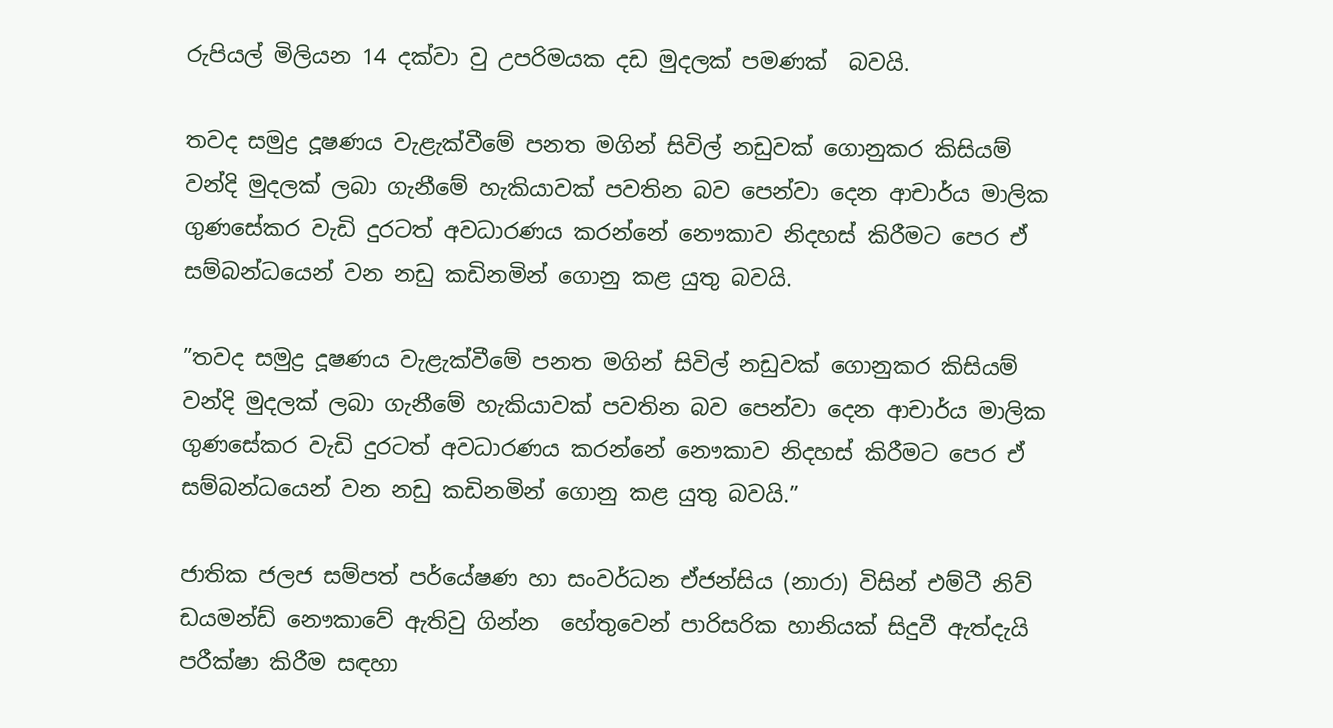රුපියල් මිලියන 14 දක්වා වු උපරිමයක දඩ මුදලක් පමණක්  බවයි.

තවද සමුද්‍ර දූෂණය වැළැක්වීමේ පනත මගින් සිවිල් නඩුවක් ගොනුකර කිසියම් වන්දි මුදලක් ලබා ගැනීමේ හැකියාවක් පවතින බව පෙන්වා දෙන ආචාර්ය මාලික ගුණසේකර වැඩි දුරටත් අවධාරණය කරන්නේ නෞකාව නිදහස් කිරීමට පෙර ඒ සම්බන්ධයෙන් වන නඩු කඩිනමින් ගොනු කළ යුතු බවයි.

”තවද සමුද්‍ර දූෂණය වැළැක්වීමේ පනත මගින් සිවිල් නඩුවක් ගොනුකර කිසියම් වන්දි මුදලක් ලබා ගැනීමේ හැකියාවක් පවතින බව පෙන්වා දෙන ආචාර්ය මාලික ගුණසේකර වැඩි දුරටත් අවධාරණය කරන්නේ නෞකාව නිදහස් කිරීමට පෙර ඒ සම්බන්ධයෙන් වන නඩු කඩිනමින් ගොනු කළ යුතු බවයි.”

ජාතික ජලජ සම්පත් පර්යේෂණ හා සංවර්ධන ඒජන්සිය (නාරා) විසින් එම්ටී නිව් ඩයමන්ඩ් නෞකාවේ ඇතිවු ගින්න  හේතුවෙන් පාරිසරික හානියක් සිදුවී ඇත්දැයි පරීක්ෂා කිරීම සඳහා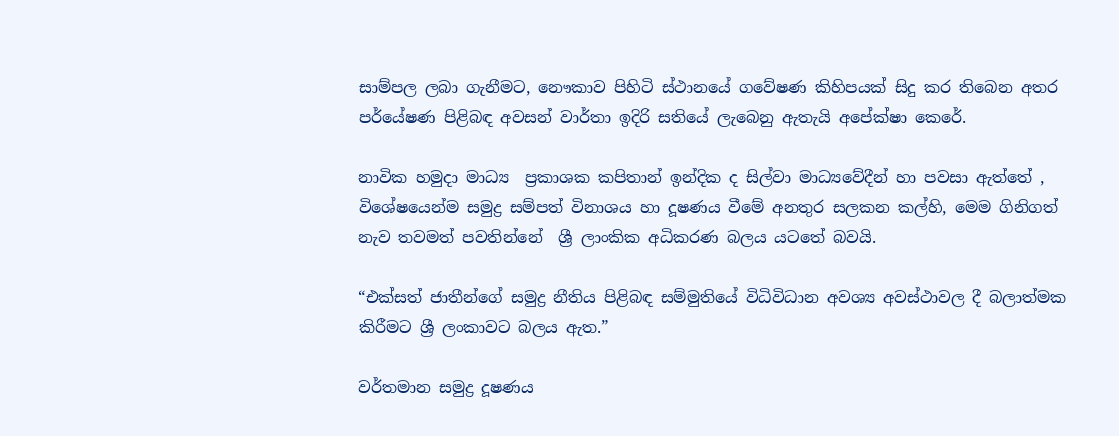සාම්පල ලබා ගැනීමට, නෞකාව පිහිටි ස්ථානයේ ගවේෂණ කිහිපයක් සිදු කර තිබෙන අතර පර්යේෂණ පිළිබඳ අවසන් වාර්තා ඉදිරි සතියේ ලැබෙනු ඇතැයි අපේක්ෂා කෙරේ.

නාවික හමුදා මාධ්‍ය  ප්‍රකාශක කපිතාන් ඉන්දික ද සිල්වා මාධ්‍යවේදීන් හා පවසා ඇත්තේ , විශේෂයෙන්ම සමුද්‍ර සම්පත් විනාශය හා දූෂණය වීමේ අනතුර සලකන කල්හි, මෙම ගිනිගත් නැව තවමත් පවතින්නේ  ශ්‍රී ලාංකික අධිකරණ බලය යටතේ බවයි.

“එක්සත් ජාතීන්ගේ සමුද්‍ර නීතිය පිළිබඳ සම්මුතියේ විධිවිධාන අවශ්‍ය අවස්ථාවල දී බලාත්මක කිරීමට ශ්‍රී ලංකාවට බලය ඇත.”

වර්තමාන සමුද්‍ර දූෂණය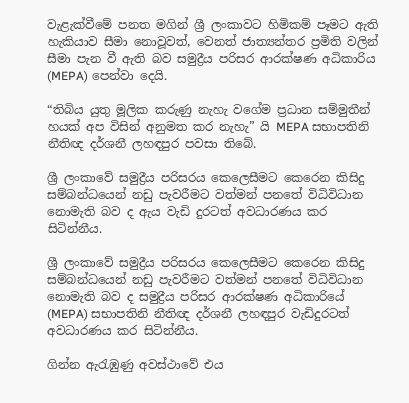වැළැක්වීමේ පනත මගින් ශ්‍රී ලංකාවට හිමිකම් පෑමට ඇති හැකියාව සීමා නොවූවත්, වෙනත් ජාත්‍යන්තර ප්‍රමිති වලින් සීමා පැන වී ඇති බව සමුද්‍රීය පරිසර ආරක්ෂණ අධිකාරිය (MEPA) පෙන්වා දෙයි.

“තිබිය යුතු මූලික කරුණු නැහැ වගේම ප්‍රධාන සම්මුතීන් හයක් අප විසින් අනුමත කර නැහැ” යි MEPA සභාපතිනි නීතිඥ දර්ශනී ලහඳපුර පවසා තිබේ.

ශ්‍රී ලංකාවේ සමුද්‍රීය පරිසරය කෙලෙසීමට කෙරෙන කිසිදු සම්බන්ධයෙන් නඩු පැවරීමට වත්මන් පනතේ විධිවිධාන නොමැති බව ද ඇය වැඩි දුරටත් අවධාරණය කර සිටින්නීය.

ශ්‍රී ලංකාවේ සමුද්‍රීය පරිසරය කෙලෙසීමට කෙරෙන කිසිදු සම්බන්ධයෙන් නඩු පැවරීමට වත්මන් පනතේ විධිවිධාන නොමැති බව ද සමුද්‍රීය පරිසර ආරක්ෂණ අධිකාරියේ (MEPA) සභාපතිනි නීතිඥ දර්ශනී ලහඳපුර වැඩිදුරටත් අවධාරණය කර සිටින්නීය.

ගින්න ඇරැඹුණු අවස්ථාවේ එය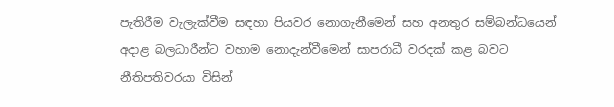පැතිරීම වැලැක්වීම සඳහා පියවර නොගැනීමෙන් සහ අනතුර සම්බන්ධයෙන් අදාළ බලධාරීන්ට වහාම නොදැන්වීමෙන් සාපරාධී වරදක් කළ බවට නීතිපතිවරයා විසින්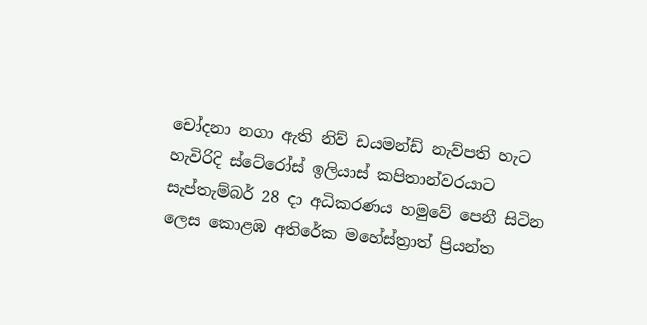චෝදනා නගා ඇති නිව් ඩයමන්ඩ් නැව්පති හැට හැවිරිදි ස්ටේරෝස් ඉලියාස් කපිතාන්වරයාට සැප්තැම්බර් 28 දා අධිකරණය හමුවේ පෙනී සිටින ලෙස කොළඹ අතිරේක මහේස්ත්‍රාත් ප්‍රියන්ත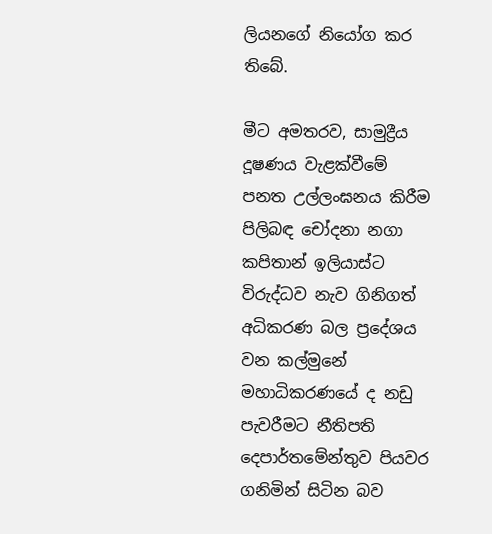ලියනගේ නියෝග කර තිබේ.

මීට අමතරව, සාමුද්‍රීය දූෂණය වැළක්වීමේ පනත උල්ලංඝනය කිරීම පිලිබඳ චෝදනා නගා කපිතාන් ඉලියාස්ට විරුද්ධව නැව ගිනිගත් අධිකරණ බල ප්‍රදේශය වන කල්මුනේ මහාධිකරණයේ ද නඩු පැවරීමට නීතිපති දෙපාර්තමේන්තුව පියවර ගනිමින් සිටින බව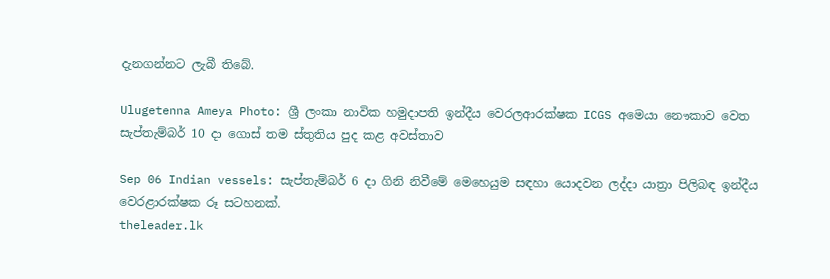දැනගන්නට ලැබී තිබේ.

Ulugetenna Ameya Photo: ශ්‍රී ලංකා නාවික හමුදාපති ඉන්දීය වෙරලආරක්ෂක ICGS අමෙයා නෞකාව වෙත සැප්තැම්බර් 10 දා ගොස් තම ස්තුතිය පුද කළ අවස්තාව

Sep 06 Indian vessels: සැප්තැම්බර් 6 දා ගිනි නිවීමේ මෙහෙයුම සඳහා යොදවන ලද්දා යාත්‍රා පිලිබඳ ඉන්දීය වෙරළාරක්ෂක රූ සටහනක්.
theleader.lk